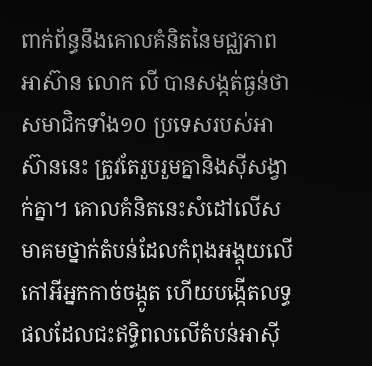ពាក់ព័ន្ធនឹងគោលគំនិតនៃមជ្ឈភាពអាស៊ាន លោក លី បានសង្កត់ធ្ងន់ថា សមាជិកទាំង១០ ប្រទេសរបស់អាស៊ាននេះ ត្រូវតែរួបរួមគ្នានិងស៊ីសង្វាក់គ្នា។ គោលគំនិតនេះសំដៅលើសមាគមថ្នាក់តំបន់ដែលកំពុងអង្គុយលើកៅអីអ្នកកាច់ចង្កូត ហើយបង្កើតលទ្ធផលដែលជះឥទ្ធិពលលើតំបន់អាស៊ី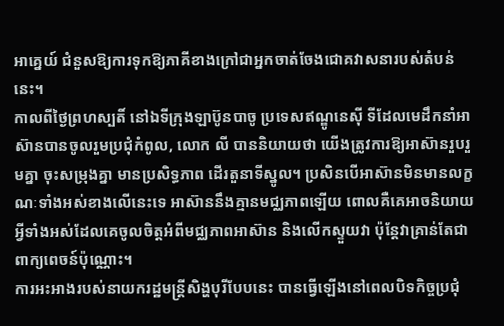អាគ្នេយ៍ ជំនួសឱ្យការទុកឱ្យភាគីខាងក្រៅជាអ្នកចាត់ចែងជោគវាសនារបស់តំបន់នេះ។
កាលពីថ្ងៃព្រហស្បតិ៍ នៅឯទីក្រុងឡាប៊ូនបាចូ ប្រទេសឥណ្ឌូនេស៊ី ទីដែលមេដឹកនាំអាស៊ានបានចូលរួមប្រជុំកំពូល, លោក លី បាននិយាយថា យើងត្រូវការឱ្យអាស៊ានរួបរួមគ្នា ចុះសម្រុងគ្នា មានប្រសិទ្ធភាព ដើរតួនាទីស្នូល។ ប្រសិនបើអាស៊ានមិនមានលក្ខណៈទាំងអស់ខាងលើនេះទេ អាស៊ាននឹងគ្មានមជ្ឈភាពឡើយ ពោលគឺគេអាចនិយាយអ្វីទាំងអស់ដែលគេចូលចិត្តអំពីមជ្ឈភាពអាស៊ាន និងលើកស្ទួយវា ប៉ុន្តែវាគ្រាន់តែជាពាក្យពេចន៍ប៉ុណ្ណោះ។
ការអះអាងរបស់នាយករដ្ឋមន្ត្រីសិង្ហបុរីបែបនេះ បានធ្វើឡើងនៅពេលបិទកិច្ចប្រជុំ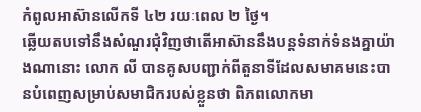កំពូលអាស៊ានលើកទី ៤២ រយៈពេល ២ ថ្ងៃ។
ឆ្លើយតបទៅនឹងសំណួរជុំវិញថាតើអាស៊ាននឹងបន្តទំនាក់ទំនងគ្នាយ៉ាងណានោះ លោក លី បានគូសបញ្ជាក់ពីតួនាទីដែលសមាគមនេះបានបំពេញសម្រាប់សមាជិករបស់ខ្លួនថា ពិភពលោកមា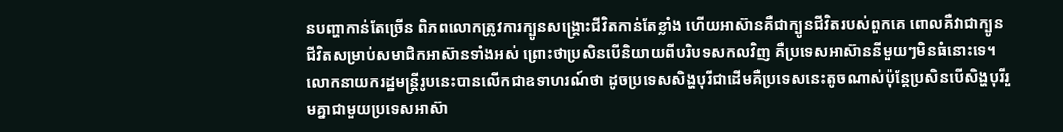នបញ្ហាកាន់តែច្រើន ពិភពលោកត្រូវការក្បូនសង្គ្រោះជីវិតកាន់តែខ្លាំង ហើយអាស៊ានគឺជាក្បូនជីវិតរបស់ពួកគេ ពោលគឺវាជាក្បូនជីវិតសម្រាប់សមាជិកអាស៊ានទាំងអស់ ព្រោះថាប្រសិនបើនិយាយពីបរិបទសកលវិញ គឺប្រទេសអាស៊ាននីមួយៗមិនធំនោះទេ។
លោកនាយករដ្ឋមន្ត្រីរូបនេះបានលើកជាឧទាហរណ៍ថា ដូចប្រទេសសិង្ហបុរីជាដើមគឺប្រទេសនេះតូចណាស់ប៉ុន្តែប្រសិនបើសិង្ហបុរីរួមគ្នាជាមួយប្រទេសអាស៊ា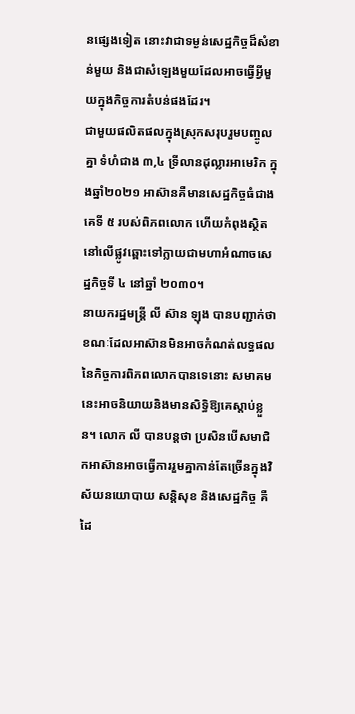នផ្សេងទៀត នោះវាជាទម្ងន់សេដ្ឋកិច្ចដ៏សំខាន់មួយ និងជាសំឡេងមួយដែលអាចធ្វើអ្វីមួយក្នុងកិច្ចការតំបន់ផងដែរ។
ជាមួយផលិតផលក្នុងស្រុកសរុបរួមបញ្ចូលគ្នា ទំហំជាង ៣,៤ ទ្រីលានដុល្លារអាមេរិក ក្នុងឆ្នាំ២០២១ អាស៊ានគឺមានសេដ្ឋកិច្ចធំជាងគេទី ៥ របស់ពិភពលោក ហើយកំពុងស្ថិតនៅលើផ្លូវឆ្ពោះទៅក្លាយជាមហាអំណាចសេដ្ឋកិច្ចទី ៤ នៅឆ្នាំ ២០៣០។
នាយករដ្ឋមន្ត្រី លី ស៊ាន ឡុង បានបញ្ជាក់ថា ខណៈដែលអាស៊ានមិនអាចកំណត់លទ្ធផលនៃកិច្ចការពិភពលោកបានទេនោះ សមាគមនេះអាចនិយាយនិងមានសិទ្ធិឱ្យគេស្តាប់ខ្លួន។ លោក លី បានបន្តថា ប្រសិនបើសមាជិកអាស៊ានអាចធ្វើការរួមគ្នាកាន់តែច្រើនក្នុងវិស័យនយោបាយ សន្តិសុខ និងសេដ្ឋកិច្ច គឺដៃ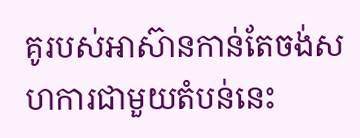គូរបស់អាស៊ានកាន់តែចង់សហការជាមួយតំបន់នេះ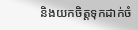និងយកចិត្តទុកដាក់ចំ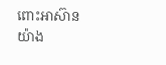ពោះអាស៊ានយ៉ាង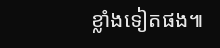ខ្លាំងទៀតផង៕